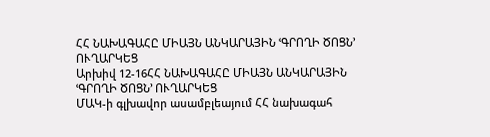ՀՀ ՆԱԽԱԳԱՀԸ ՄԻԱՅՆ ԱՆԿԱՐԱՅԻՆ ՙԳՐՈՂԻ ԾՈՑՆ՚ ՈՒՂԱՐԿԵՑ
Արխիվ 12-16ՀՀ ՆԱԽԱԳԱՀԸ ՄԻԱՅՆ ԱՆԿԱՐԱՅԻՆ ՙԳՐՈՂԻ ԾՈՑՆ՚ ՈՒՂԱՐԿԵՑ
ՄԱԿ-ի գլխավոր ասամբլեայում ՀՀ նախագահ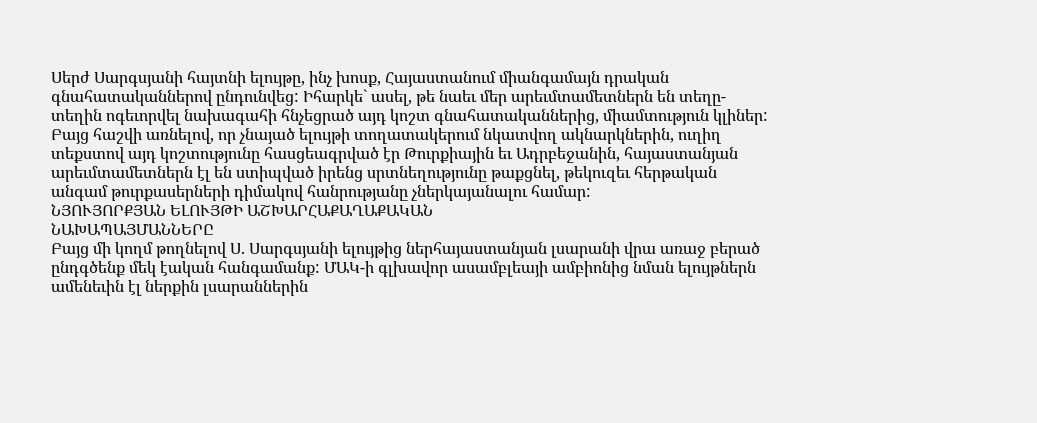Սերժ Սարգսյանի հայտնի ելույթը, ինչ խոսք, Հայաստանում միանգամայն դրական գնահատականներով ընդունվեց: Իհարկե` ասել, թե նաեւ մեր արեւմտամետներն են տեղը-տեղին ոգեւորվել նախագահի հնչեցրած այդ կոշտ գնահատականներից, միամտություն կլիներ: Բայց հաշվի առնելով, որ չնայած ելույթի տողատակերում նկատվող ակնարկներին, ուղիղ տեքստով այդ կոշտությունը հասցեագրված էր Թուրքիային եւ Ադրբեջանին, հայաստանյան արեւմտամետներն էլ են ստիպված իրենց սրտնեղությունը թաքցնել, թեկուզեւ հերթական անգամ թուրքասերների դիմակով հանրությանը չներկայանալու համար:
ՆՅՈՒՅՈՐՔՅԱՆ ԵԼՈՒՅԹԻ ԱՇԽԱՐՀԱՔԱՂԱՔԱԿԱՆ
ՆԱԽԱՊԱՅՄԱՆՆԵՐԸ
Բայց մի կողմ թողնելով Ս. Սարգսյանի ելույթից ներհայաստանյան լսարանի վրա առաջ բերած ընդգծենք մեկ էական հանգամանք: ՄԱԿ-ի գլխավոր ասամբլեայի ամբիոնից նման ելույթներն ամենեւին էլ ներքին լսարաններին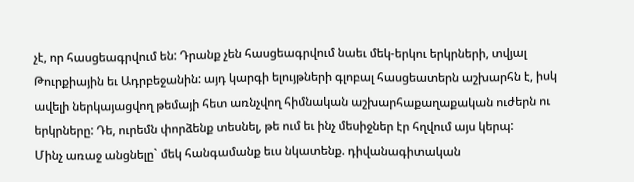չէ, որ հասցեագրվում են: Դրանք չեն հասցեագրվում նաեւ մեկ-երկու երկրների, տվյալ Թուրքիային եւ Ադրբեջանին: այդ կարգի ելույթների գլոբալ հասցեատերն աշխարհն է, իսկ ավելի ներկայացվող թեմայի հետ առնչվող հիմնական աշխարհաքաղաքական ուժերն ու երկրները: Դե, ուրեմն փորձենք տեսնել, թե ում եւ ինչ մեսիջներ էր հղվում այս կերպ:
Մինչ առաջ անցնելը` մեկ հանգամանք եւս նկատենք. դիվանագիտական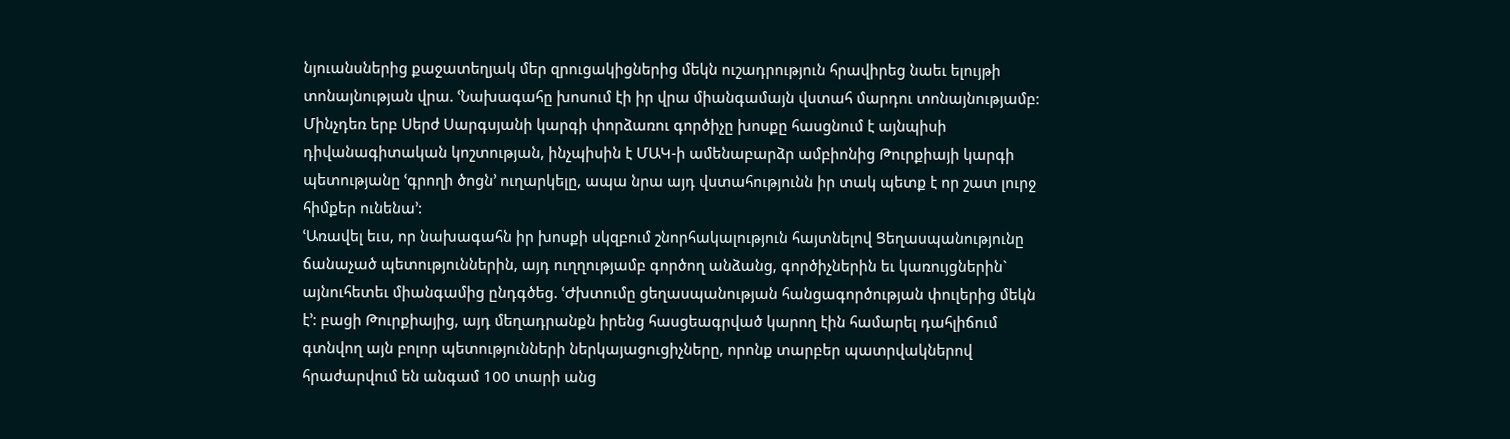նյուանսներից քաջատեղյակ մեր զրուցակիցներից մեկն ուշադրություն հրավիրեց նաեւ ելույթի տոնայնության վրա. ՙՆախագահը խոսում էի իր վրա միանգամայն վստահ մարդու տոնայնությամբ: Մինչդեռ երբ Սերժ Սարգսյանի կարգի փորձառու գործիչը խոսքը հասցնում է այնպիսի դիվանագիտական կոշտության, ինչպիսին է ՄԱԿ-ի ամենաբարձր ամբիոնից Թուրքիայի կարգի պետությանը ՙգրողի ծոցն՚ ուղարկելը, ապա նրա այդ վստահությունն իր տակ պետք է որ շատ լուրջ հիմքեր ունենա՚:
ՙԱռավել եւս, որ նախագահն իր խոսքի սկզբում շնորհակալություն հայտնելով Ցեղասպանությունը ճանաչած պետություններին, այդ ուղղությամբ գործող անձանց, գործիչներին եւ կառույցներին` այնուհետեւ միանգամից ընդգծեց. ՙԺխտումը ցեղասպանության հանցագործության փուլերից մեկն է՚: բացի Թուրքիայից, այդ մեղադրանքն իրենց հասցեագրված կարող էին համարել դահլիճում գտնվող այն բոլոր պետությունների ներկայացուցիչները, որոնք տարբեր պատրվակներով հրաժարվում են անգամ 100 տարի անց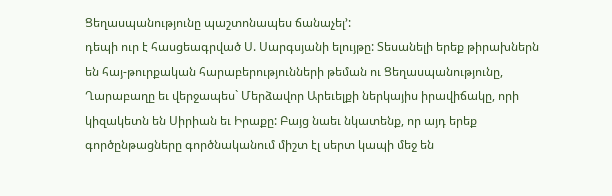Ցեղասպանությունը պաշտոնապես ճանաչել՚:
դեպի ուր է հասցեագրված Ս. Սարգսյանի ելույթը: Տեսանելի երեք թիրախներն են հայ-թուրքական հարաբերությունների թեման ու Ցեղասպանությունը, Ղարաբաղը եւ վերջապես` Մերձավոր Արեւելքի ներկայիս իրավիճակը, որի կիզակետն են Սիրիան եւ Իրաքը: Բայց նաեւ նկատենք, որ այդ երեք գործընթացները գործնականում միշտ էլ սերտ կապի մեջ են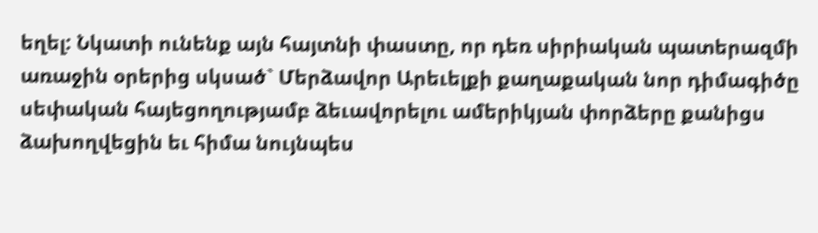եղել: Նկատի ունենք այն հայտնի փաստը, որ դեռ սիրիական պատերազմի առաջին օրերից սկսած` Մերձավոր Արեւելքի քաղաքական նոր դիմագիծը սեփական հայեցողությամբ ձեւավորելու ամերիկյան փորձերը քանիցս ձախողվեցին եւ հիմա նույնպես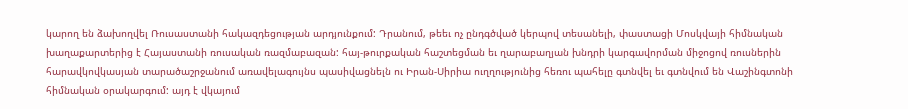կարող են ձախողվել Ռուսաստանի հակազդեցության արդյունքում: Դրանում, թեեւ ոչ ընդգծված կերպով տեսանելի, փաստացի Մոսկվայի հիմնական խաղաքարտերից է Հայաստանի ռուսական ռազմաբազան: հայ-թուրքական հաշտեցման եւ ղարաբաղյան խնդրի կարգավորման միջոցով ռուսներին հարավկովկասյան տարածաշրջանում առավելագույնս պասիվացնելն ու Իրան-Սիրիա ուղղությունից հեռու պահելը գտնվել եւ գտնվում են Վաշինգտոնի հիմնական օրակարգում: այդ է վկայում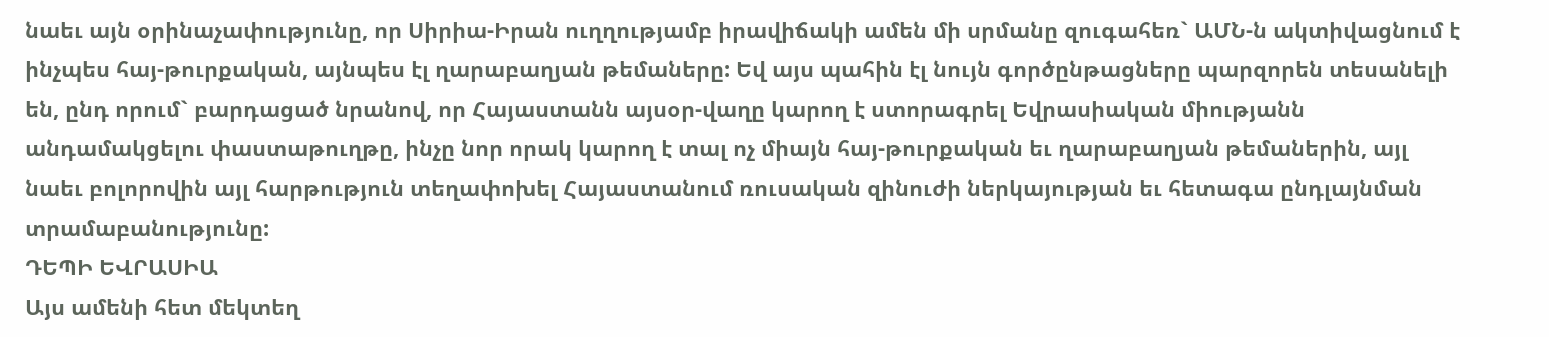նաեւ այն օրինաչափությունը, որ Սիրիա-Իրան ուղղությամբ իրավիճակի ամեն մի սրմանը զուգահեռ` ԱՄՆ-ն ակտիվացնում է ինչպես հայ-թուրքական, այնպես էլ ղարաբաղյան թեմաները: Եվ այս պահին էլ նույն գործընթացները պարզորեն տեսանելի են, ընդ որում` բարդացած նրանով, որ Հայաստանն այսօր-վաղը կարող է ստորագրել Եվրասիական միությանն անդամակցելու փաստաթուղթը, ինչը նոր որակ կարող է տալ ոչ միայն հայ-թուրքական եւ ղարաբաղյան թեմաներին, այլ նաեւ բոլորովին այլ հարթություն տեղափոխել Հայաստանում ռուսական զինուժի ներկայության եւ հետագա ընդլայնման տրամաբանությունը:
ԴԵՊԻ ԵՎՐԱՍԻԱ
Այս ամենի հետ մեկտեղ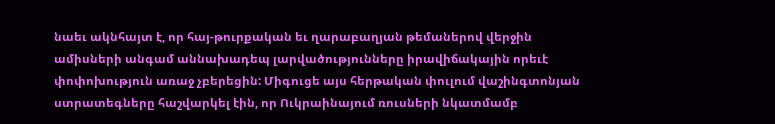նաեւ ակնհայտ է, որ հայ-թուրքական եւ ղարաբաղյան թեմաներով վերջին ամիսների անգամ աննախադեպ լարվածությունները իրավիճակային որեւէ փոփոխություն առաջ չբերեցին: Միգուցե այս հերթական փուլում վաշինգտոնյան ստրատեգները հաշվարկել էին, որ Ուկրաինայում ռուսների նկատմամբ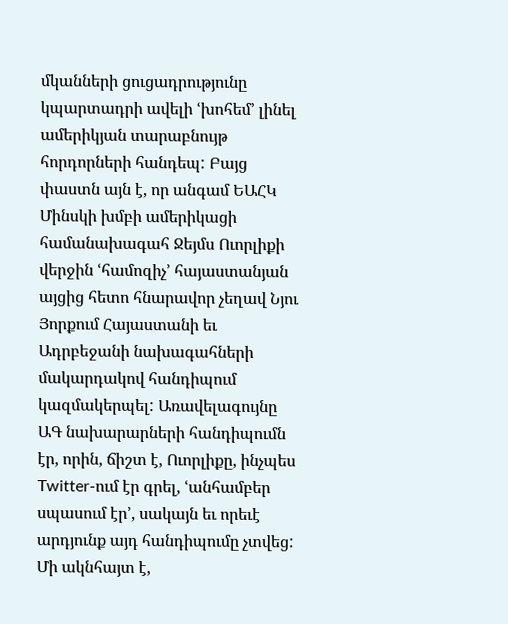մկանների ցուցադրությունը կպարտադրի ավելի ՙխոհեմ՚ լինել ամերիկյան տարաբնույթ հորդորների հանդեպ: Բայց փաստն այն է, որ անգամ ԵԱՀԿ Մինսկի խմբի ամերիկացի համանախագահ Ջեյմս Ուորլիքի վերջին ՙհամոզիչ՚ հայաստանյան այցից հետո հնարավոր չեղավ Նյու Յորքում Հայաստանի եւ Ադրբեջանի նախագահների մակարդակով հանդիպում կազմակերպել: Առավելագույնը ԱԳ նախարարների հանդիպումն էր, որին, ճիշտ է, Ուորլիքը, ինչպես Twitter-ում էր գրել, ՙանհամբեր սպասում էր՚, սակայն եւ որեւէ արդյունք այդ հանդիպումը չտվեց:
Մի ակնհայտ է,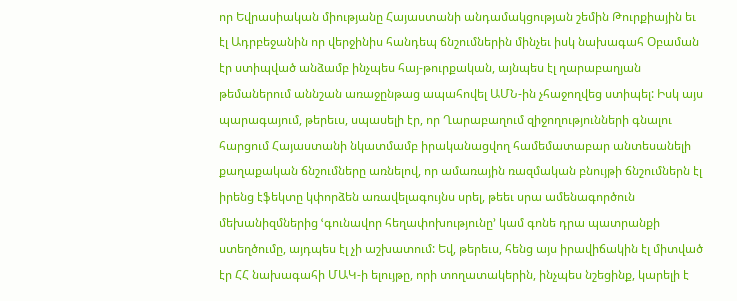որ Եվրասիական միությանը Հայաստանի անդամակցության շեմին Թուրքիային եւ էլ Ադրբեջանին որ վերջինիս հանդեպ ճնշումներին մինչեւ իսկ նախագահ Օբաման էր ստիպված անձամբ ինչպես հայ-թուրքական, այնպես էլ ղարաբաղյան թեմաներում աննշան առաջընթաց ապահովել ԱՄՆ-ին չհաջողվեց ստիպել: Իսկ այս պարագայում, թերեւս, սպասելի էր, որ Ղարաբաղում զիջողությունների գնալու հարցում Հայաստանի նկատմամբ իրականացվող համեմատաբար անտեսանելի քաղաքական ճնշումները առնելով, որ ամառային ռազմական բնույթի ճնշումներն էլ իրենց էֆեկտը կփորձեն առավելագույնս սրել, թեեւ սրա ամենագործուն մեխանիզմներից ՙգունավոր հեղափոխությունը՚ կամ գոնե դրա պատրանքի ստեղծումը, այդպես էլ չի աշխատում: Եվ, թերեւս, հենց այս իրավիճակին էլ միտված էր ՀՀ նախագահի ՄԱԿ-ի ելույթը, որի տողատակերին, ինչպես նշեցինք, կարելի է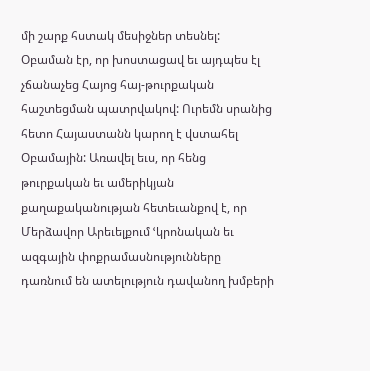մի շարք հստակ մեսիջներ տեսնել: Օբաման էր, որ խոստացավ եւ այդպես էլ չճանաչեց Հայոց հայ-թուրքական հաշտեցման պատրվակով: Ուրեմն սրանից հետո Հայաստանն կարող է վստահել Օբամային: Առավել եւս, որ հենց թուրքական եւ ամերիկյան քաղաքականության հետեւանքով է, որ Մերձավոր Արեւելքում ՙկրոնական եւ ազգային փոքրամասնությունները դառնում են ատելություն դավանող խմբերի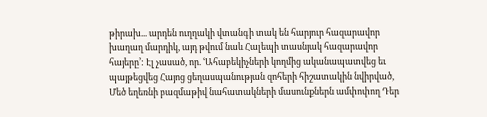թիրախ... արդեն ուղղակի վտանգի տակ են հարյուր հազարավոր խաղաղ մարդիկ, այդ թվում նաև Հալեպի տասնյակ հազարավոր հայերը՚: Էլ չասած, որ. ՙԱհաբեկիչների կողմից ականապատվեց եւ պայթեցվեց Հայոց ցեղասպանության զոհերի հիշատակին նվիրված, Մեծ եղեռնի բազմաթիվ նահատակների մասունքներն ամփոփող Դեր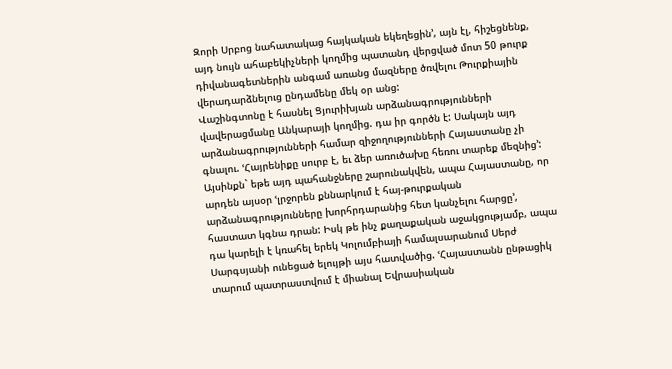Զորի Սրբոց նահատակաց հայկական եկեղեցին՚, այն էլ, հիշեցնենք, այդ նույն ահաբեկիչների կողմից պատանդ վերցված մոտ 50 թուրք դիվանագետներին անգամ առանց մազները ծռվելու Թուրքիային վերադարձնելուց ընդամենը մեկ օր անց:
Վաշինգտոնը է հասնել Ցյուրիխյան արձանագրությունների վավերացմանը Անկարայի կողմից. դա իր գործն է: Սակայն այդ արձանագրությունների համար զիջողությունների Հայաստանը չի գնալու. ՙՀայրենիքը սուրբ է, եւ ձեր առուծախը հեռու տարեք մեզնից՚: Այսինքն` եթե այդ պահանջները շարունակվեն, ապա Հայաստանը, որ արդեն այսօր ՙլրջորեն քննարկում է հայ-թուրքական արձանագրությունները խորհրդարանից հետ կանչելու հարցը՚, հաստատ կգնա դրան: Իսկ թե ինչ քաղաքական աջակցությամբ, ապա դա կարելի է կռահել երեկ Կոլումբիայի համալսարանում Սերժ Սարգսյանի ունեցած ելույթի այս հատվածից. ՙՀայաստանն ընթացիկ տարում պատրաստվում է միանալ Եվրասիական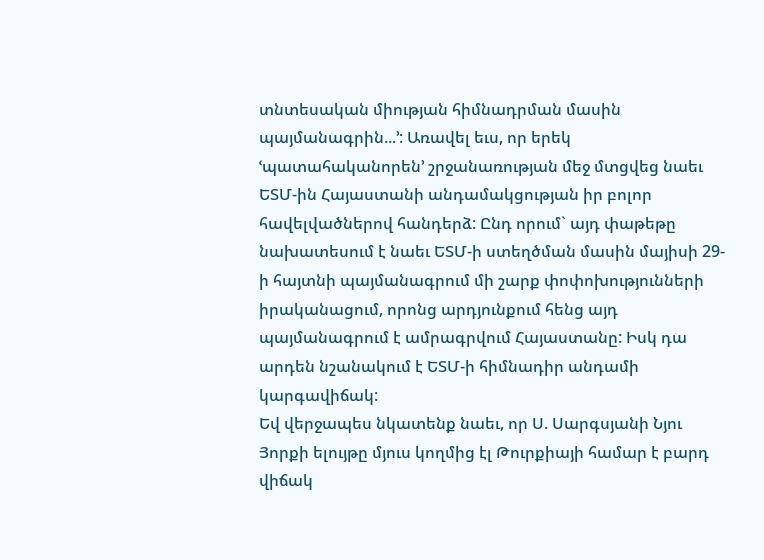տնտեսական միության հիմնադրման մասին պայմանագրին...՚: Առավել եւս, որ երեկ ՙպատահականորեն՚ շրջանառության մեջ մտցվեց նաեւ ԵՏՄ-ին Հայաստանի անդամակցության իր բոլոր հավելվածներով հանդերձ: Ընդ որում` այդ փաթեթը նախատեսում է նաեւ ԵՏՄ-ի ստեղծման մասին մայիսի 29-ի հայտնի պայմանագրում մի շարք փոփոխությունների իրականացում, որոնց արդյունքում հենց այդ պայմանագրում է ամրագրվում Հայաստանը: Իսկ դա արդեն նշանակում է ԵՏՄ-ի հիմնադիր անդամի կարգավիճակ:
Եվ վերջապես նկատենք նաեւ, որ Ս. Սարգսյանի Նյու Յորքի ելույթը մյուս կողմից էլ Թուրքիայի համար է բարդ վիճակ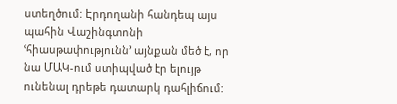ստեղծում: Էրդողանի հանդեպ այս պահին Վաշինգտոնի ՙհիասթափությունն՚ այնքան մեծ է, որ նա ՄԱԿ-ում ստիպված էր ելույթ ունենալ դրեթե դատարկ դահլիճում: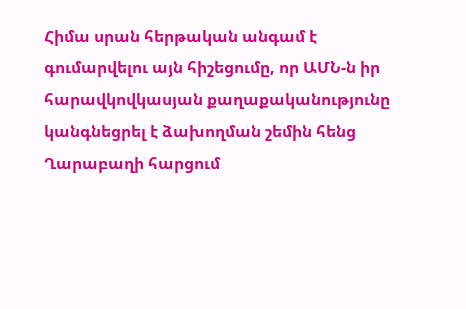Հիմա սրան հերթական անգամ է գումարվելու այն հիշեցումը, որ ԱՄՆ-ն իր հարավկովկասյան քաղաքականությունը կանգնեցրել է ձախողման շեմին հենց Ղարաբաղի հարցում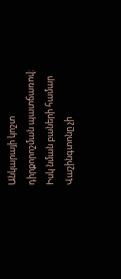Անկարայի կոշտ դիրքորոշման պատճառով: Իսկ նման բաների համար Վաշինգտոնը չի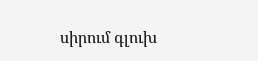սիրում գլուխ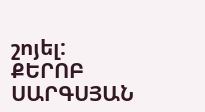շոյել:
ՔԵՐՈԲ ՍԱՐԳՍՅԱՆ